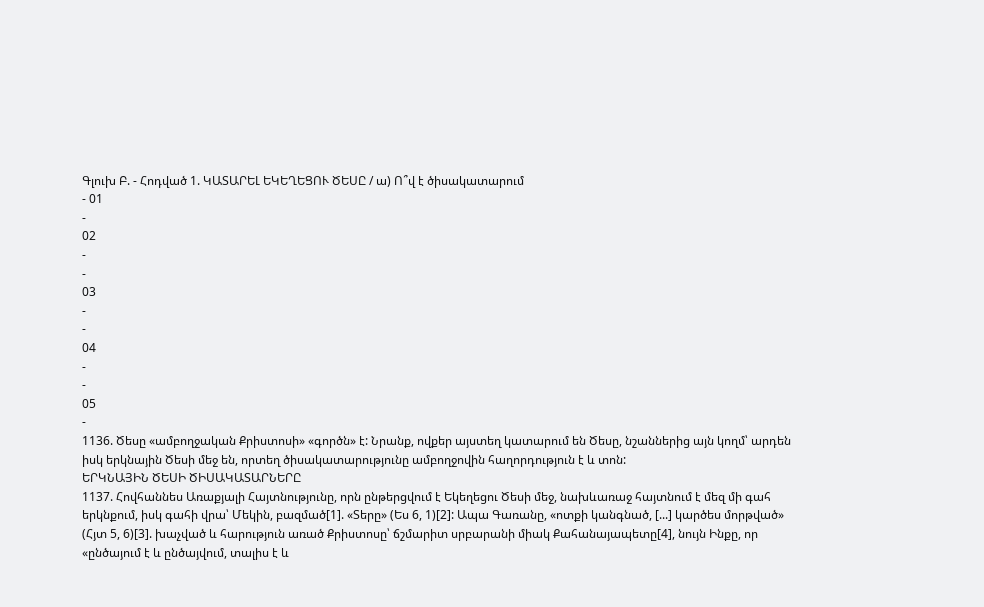Գլուխ Բ. - Հոդված 1. ԿԱՏԱՐԵԼ ԵԿԵՂԵՑՈՒ ԾԵՍԸ / ա) Ո՞վ է ծիսակատարում
- 01
-
02
-
-
03
-
-
04
-
-
05
-
1136. Ծեսը «ամբողջական Քրիստոսի» «գործն» է: Նրանք, ովքեր այստեղ կատարում են Ծեսը, նշաններից այն կողմ՝ արդեն իսկ երկնային Ծեսի մեջ են, որտեղ ծիսակատարությունը ամբողջովին հաղորդություն է և տոն:
ԵՐԿՆԱՅԻՆ ԾԵՍԻ ԾԻՍԱԿԱՏԱՐՆԵՐԸ
1137. Հովհաննես Առաքյալի Հայտնությունը, որն ընթերցվում է Եկեղեցու Ծեսի մեջ, նախևառաջ հայտնում է մեզ մի գահ երկնքում, իսկ գահի վրա՝ Մեկին, բազմած[1]. «Տերը» (Ես 6, 1)[2]: Ապա Գառանը, «ոտքի կանգնած, [...] կարծես մորթված» (Հյտ 5, 6)[3]. խաչված և հարություն առած Քրիստոսը՝ ճշմարիտ սրբարանի միակ Քահանայապետը[4], նույն Ինքը, որ «ընծայում է և ընծայվում, տալիս է և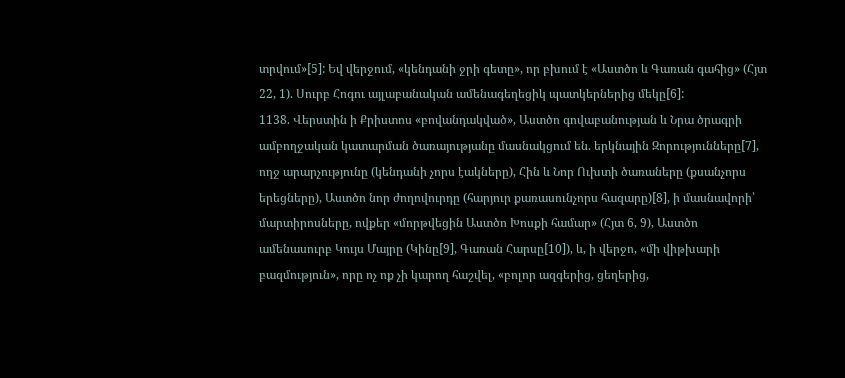տրվում»[5]: Եվ վերջում, «կենդանի ջրի գետը», որ բխում է «Աստծո և Գառան գահից» (Հյտ 22, 1). Սուրբ Հոգու այլաբանական ամենագեղեցիկ պատկերներից մեկը[6]:
1138. Վերստին ի Քրիստոս «բովանդակված», Աստծո գովաբանության և Նրա ծրագրի ամբողջական կատարման ծառայությանը մասնակցում են. երկնային Զորությունները[7], ողջ արարչությունը (կենդանի չորս էակները), Հին և Նոր Ուխտի ծառաները (քսանչորս երեցները), Աստծո նոր ժողովուրդը (հարյուր քառասունչորս հազարը)[8], ի մասնավորի՝ մարտիրոսները, ովքեր «մորթվեցին Աստծո Խոսքի համար» (Հյտ 6, 9), Աստծո ամենասուրբ Կույս Մայրը (Կինը[9], Գառան Հարսը[10]), և, ի վերջո, «մի վիթխարի բազմություն», որը ոչ ոք չի կարող հաշվել, «բոլոր ազգերից, ցեղերից,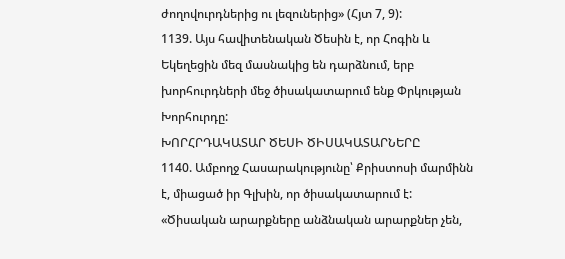ժողովուրդներից ու լեզուներից» (Հյտ 7, 9):
1139. Այս հավիտենական Ծեսին է, որ Հոգին և Եկեղեցին մեզ մասնակից են դարձնում, երբ խորհուրդների մեջ ծիսակատարում ենք Փրկության Խորհուրդը:
ԽՈՐՀՐԴԱԿԱՏԱՐ ԾԵՍԻ ԾԻՍԱԿԱՏԱՐՆԵՐԸ
1140. Ամբողջ Հասարակությունը՝ Քրիստոսի մարմինն է, միացած իր Գլխին, որ ծիսակատարում է: «Ծիսական արարքները անձնական արարքներ չեն,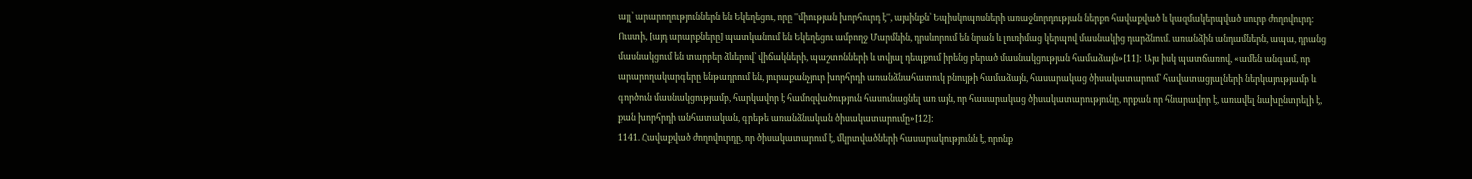այլ՝ արարողություններն են Եկեղեցու, որը ''միության խորհուրդ է'', այսինքն՝ Եպիսկոպոսների առաջնորդության ներքո հավաքված և կազմակերպված սուրբ ժողովուրդ: Ուստի, [այդ արարքները] պատկանում են Եկեղեցու ամբողջ Մարմնին, դրսևորում են նրան և լուռիմաց կերպով մասնակից դարձնում. առանձին անդամներն, ապա, դրանց մասնակցում են տարբեր ձևերով՝ վիճակների, պաշտոնների և տվյալ դեպքում իրենց բերած մասնակցության համաձայն»[11]: Այս իսկ պատճառով, «ամեն անգամ, որ արարողակարգերը ենթադրում են, յուրաքանչյուր խորհրդի առանձնահատուկ բնույթի համաձայն, հասարակաց ծիսակատարում՝ հավատացյալների ներկայությամբ և գործուն մասնակցությամբ, հարկավոր է համոզվածություն հասունացնել առ այն, որ հասարակաց ծիսակատարությունը, որքան որ հնարավոր է, առավել նախընտրելի է, քան խորհրդի անհատական, գրեթե առանձնական ծիսակատարումը»[12]:
1141. Հավաքված ժողովուրդը, որ ծիսակատարում է, մկրտվածների հասարակությունն է, որոնք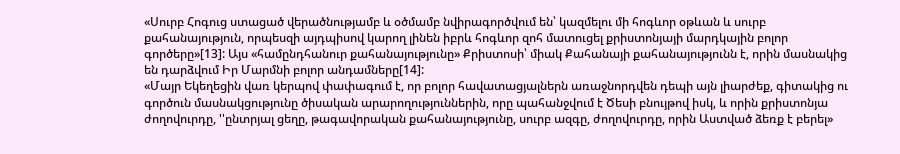«Սուրբ Հոգուց ստացած վերածնությամբ և օծմամբ նվիրագործվում են՝ կազմելու մի հոգևոր օթևան և սուրբ քահանայություն, որպեսզի այդպիսով կարող լինեն իբրև հոգևոր զոհ մատուցել քրիստոնյայի մարդկային բոլոր գործերը»[13]: Այս «համընդհանուր քահանայությունը» Քրիստոսի՝ միակ Քահանայի քահանայությունն է, որին մասնակից են դարձվում Իր Մարմնի բոլոր անդամները[14]:
«Մայր Եկեղեցին վառ կերպով փափագում է, որ բոլոր հավատացյալներն առաջնորդվեն դեպի այն լիարժեք, գիտակից ու գործուն մասնակցությունը ծիսական արարողություններին, որը պահանջվում է Ծեսի բնույթով իսկ, և որին քրիստոնյա ժողովուրդը, ''ընտրյալ ցեղը, թագավորական քահանայությունը, սուրբ ազգը, ժողովուրդը, որին Աստված ձեռք է բերել»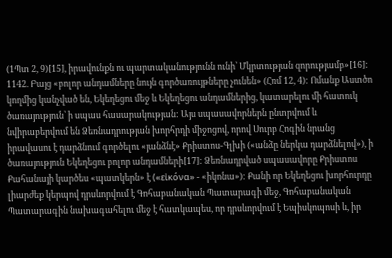(1Պտ 2, 9)[15], իրավունքն ու պարտականությունն ունի՝ Մկրտության զորությամբ»[16]:
1142. Բայց «բոլոր անդամները նույն գործառույթները չունեն» (Հռմ 12, 4): Ոմանք Աստծո կողմից կանչված են, Եկեղեցու մեջ և Եկեղեցու անդամներից, կատարելու մի հատուկ ծառայություն՝ ի սպաս հասարակության: Այս սպասավորներն ընտրվում և նվիրաբերվում են Ձեռնադրության խորհրդի միջոցով, որով Սուրբ Հոգին նրանց իրավասու է դարձնում գործելու «յանձնէ» Քրիստոս-Գլխի («անձը ներկա դարձնելով»), ի ծառայություն Եկեղեցու բոլոր անդամների[17]: Ձեռնադրված սպասավորը Քրիստոս Քահանայի կարծես «պատկերն» է («εἰκόνα» - «իկոնա»): Քանի որ Եկեղեցու խորհուրդը լիարժեք կերպով դրսևորվում է Գոհաբանական Պատարագի մեջ, Գոհաբանական Պատարագին նախագահելու մեջ է հատկապես, որ դրսևորվում է Եպիսկոպոսի և, իր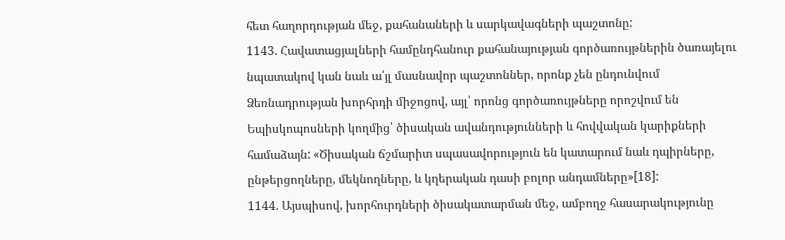հետ հաղորդության մեջ, քահանաների և սարկավագների պաշտոնը:
1143. Հավատացյալների համընդհանուր քահանայության գործառույթներին ծառայելու նպատակով կան նաև ա՛յլ մասնավոր պաշտոններ, որոնք չեն ընդունվում Ձեռնադրության խորհրդի միջոցով, այլ՝ որոնց գործառույթները որոշվում են Եպիսկոպոսների կողմից՝ ծիսական ավանդությունների և հովվական կարիքների համաձայն: «Ծիսական ճշմարիտ սպասավորություն են կատարում նաև դպիրները, ընթերցողները, մեկնողները, և կղերական դասի բոլոր անդամները»[18]:
1144. Այսպիսով, խորհուրդների ծիսակատարման մեջ, ամբողջ հասարակությունը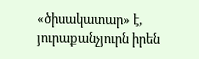«ծիսակատար» է, յուրաքանչյուրն իրեն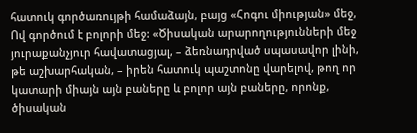հատուկ գործառույթի համաձայն, բայց «Հոգու միության» մեջ, Ով գործում է բոլորի մեջ: «Ծիսական արարողությունների մեջ յուրաքանչյուր հավատացյալ, – ձեռնադրված սպասավոր լինի, թե աշխարհական, – իրեն հատուկ պաշտոնը վարելով, թող որ կատարի միայն այն բաները և բոլոր այն բաները, որոնք, ծիսական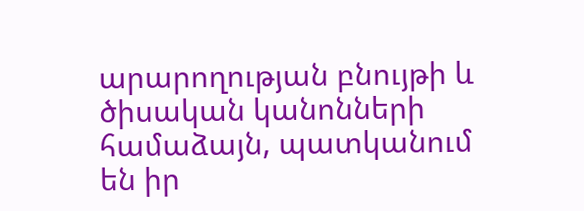արարողության բնույթի և ծիսական կանոնների համաձայն, պատկանում են իր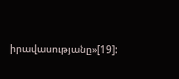իրավասությանը»[19]: